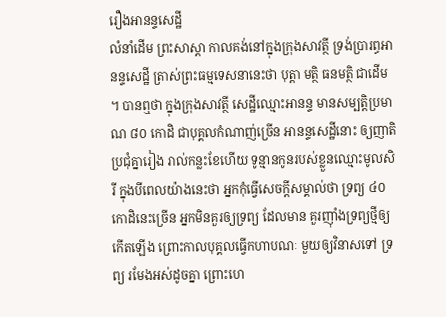រឿងអានន្ទសេដ្ឋី
លំនាំដើម ព្រះសាស្តា កាលគង់នៅក្នុងក្រុងសាវត្ថី ទ្រង់ប្រារព្ធអានន្ទសេដ្ឋី ត្រាស់ព្រះធម្មទេសនានេះថា បុត្តា មត្ថិ ធនមត្ថិ ជាដើម ។ បានឮថា ក្នុងក្រុងសាវត្ថី សេដ្ឋីឈ្មោះអានន្ទ មានសម្បត្តិប្រមាណ ៨០ កោដិ ជាបុគ្គលកំណាញ់ច្រើន អានន្ទសេដ្ឋីនោះ ឲ្យញាតិប្រជុំគ្នារៀង រាល់កន្លះខែហើយ ទូន្មានកូនរបស់ខ្លួនឈ្មោះមូលសិរី ក្នុងបីពេលយ៉ាងនេះថា អ្នកកុំធ្វើសេចក្តីសម្គាល់ថា ទ្រព្យ ៤០ កោដិនេះច្រើន អ្នកមិនគួរឲ្យទ្រព្យ ដែលមាន គួរញ៉ាំងទ្រព្យថ្មីឲ្យកើតឡើង ព្រោះកាលបុគ្គលធ្វើកហាបណៈ មួយឲ្យវិនាសទៅ ទ្រព្យ រមែងអស់ដូចគ្នា ព្រោះហេ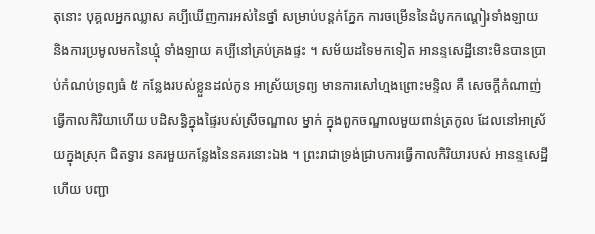តុនោះ បុគ្គលអ្នកឈ្លាស គប្បីឃើញការអស់នៃថ្នាំ សម្រាប់បន្តក់ភ្នែក ការចម្រើននៃដំបូកកណ្តៀរទាំងឡាយ និងការប្រមូលមកនៃឃ្មុំ ទាំងឡាយ គប្បីនៅគ្រប់គ្រងផ្ទះ ។ សម័យដទៃមកទៀត អានន្ទសេដ្ឋីនោះមិនបានប្រាប់កំណប់ទ្រព្យធំ ៥ កន្លែងរបស់ខ្លួនដល់កូន អាស្រ័យទ្រព្យ មានការសៅហ្មងព្រោះមន្ទិល គឺ សេចក្តីកំណាញ់ ធ្វើកាលកិរិយាហើយ បដិសន្ធិក្នុងផ្ទៃរបស់ស្រីចណ្ឌាល ម្នាក់ ក្នុងពួកចណ្ឌាលមួយពាន់ត្រកូល ដែលនៅអាស្រ័យក្នុងស្រុក ជិតទ្វារ នគរមួយកន្លែងនៃនគរនោះឯង ។ ព្រះរាជាទ្រង់ជ្រាបការធ្វើកាលកិរិយារបស់ អានន្ទសេដ្ឋីហើយ បញ្ជា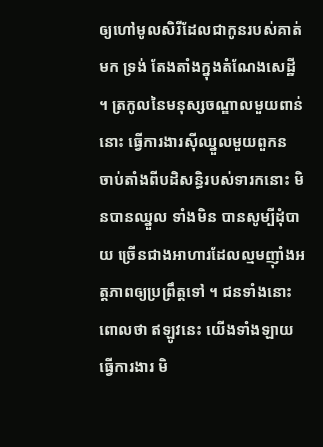ឲ្យហៅមូលសិរីដែលជាកូនរបស់គាត់មក ទ្រង់ តែងតាំងក្នុងតំណែងសេដ្ឋី ។ ត្រកូលនៃមនុស្សចណ្ឌាលមួយពាន់នោះ ធ្វើការងារស៊ីឈ្នួលមួយពួកន ចាប់តាំងពីបដិសន្ធិរបស់ទារកនោះ មិនបានឈ្នួល ទាំងមិន បានសូម្បីដុំបាយ ច្រើនជាងអាហារដែលល្មមញ៉ាំងអត្តភាពឲ្យប្រព្រឹត្តទៅ ។ ជនទាំងនោះពោលថា ឥឡូវនេះ យើងទាំងឡាយធ្វើការងារ មិ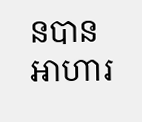នបានអាហារ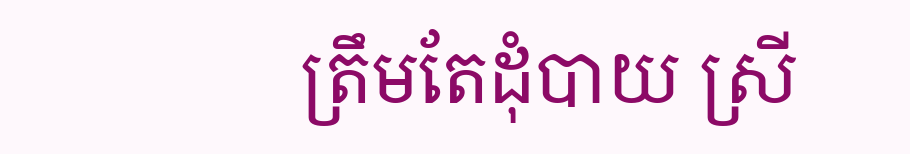ត្រឹមតែដុំបាយ ស្រី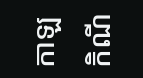កាឡកិណី